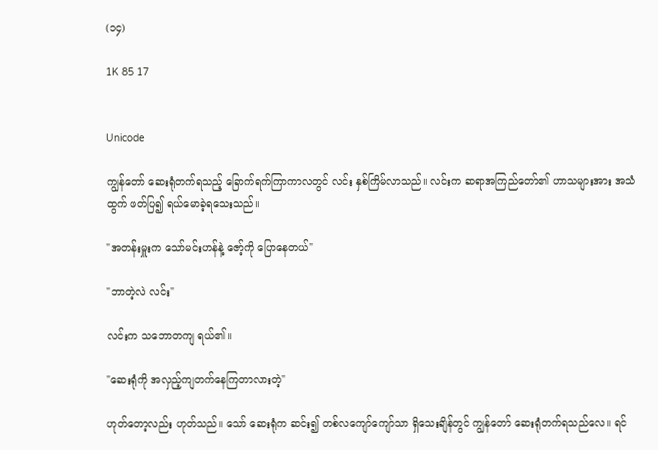(၁၄)

1K 85 17


Unicode

ကျွန်တော် ဆေးရုံတက်ရသည့် ခြောက်ရက်ကြာကာလတွင် လင်း နှစ်ကြိမ်လာသည်။ လင်းက ဆရာအကြည်တော်၏ ဟာသများအား အသံထွက် ဖတ်ပြ၍ ရယ်မောခဲ့ရသေးသည်။

"အတန်းမှူးက သော်မင်းဟန်နဲ့ ဇော့်ကို ပြောနေတယ်"

"ဘာတဲ့လဲ လင်း"

လင်းက သဘောတကျ ရယ်၏။

"ဆေးရုံကို အလှည့်ကျတက်နေကြတာလားတဲ့"

ဟုတ်တော့လည်း ဟုတ်သည်။ သော် ဆေးရုံက ဆင်း၍ တစ်လကျော်ကျော်သာ ရှိသေးချိန်တွင် ကျွန်တော် ဆေးရုံတက်ရသည်လေ။ ရင်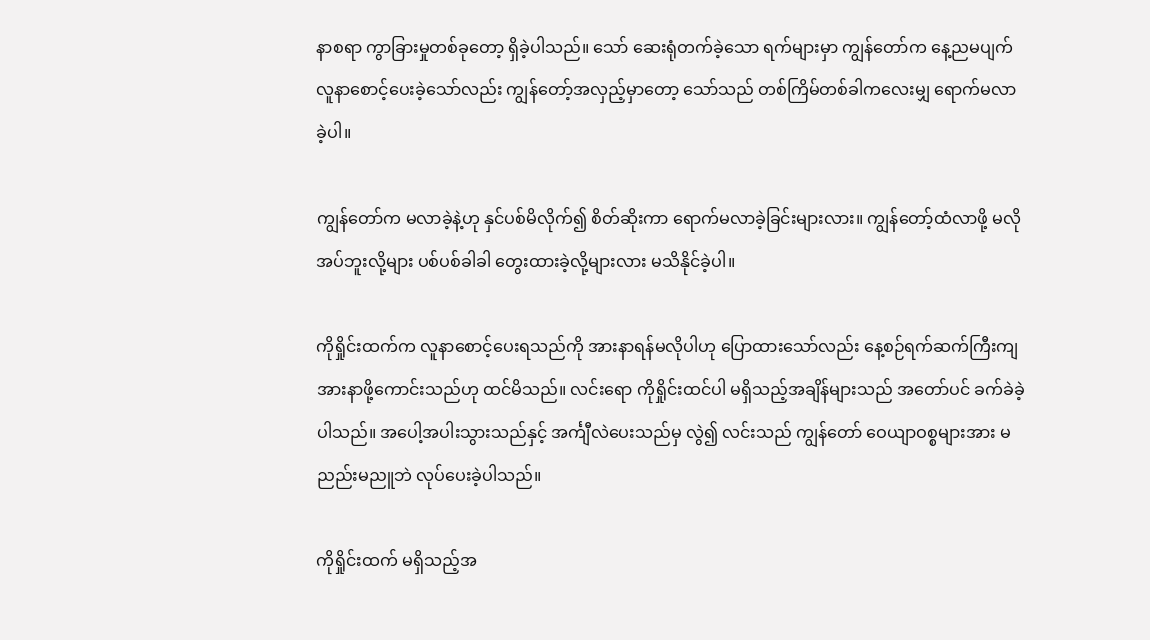နာစရာ ကွာခြားမှုတစ်ခုတော့ ရှိခဲ့ပါသည်။ သော် ဆေးရုံတက်ခဲ့သော ရက်များမှာ ကျွန်တော်က နေ့ညမပျက် လူနာစောင့်ပေးခဲ့သော်လည်း ကျွန်တော့်အလှည့်မှာတော့ သော်သည် တစ်ကြိမ်တစ်ခါကလေးမျှ ရောက်မလာခဲ့ပါ။

ကျွန်တော်က မလာခဲ့နဲ့ဟု နှင်ပစ်မိလိုက်၍ စိတ်ဆိုးကာ ရောက်မလာခဲ့ခြင်းများလား။ ကျွန်‌တော့်ထံလာဖို့ မလိုအပ်ဘူးလို့များ ပစ်ပစ်ခါခါ တွေးထားခဲ့လို့များလား မသိနိုင်ခဲ့ပါ။

ကိုရှိုင်းထက်က လူနာစောင့်ပေးရသည်ကို အားနာရန်မလိုပါဟု ပြောထားသော်လည်း နေ့စဉ်ရက်ဆက်ကြီးကျ အားနာဖို့ကောင်းသည်ဟု ထင်မိသည်။ လင်းရော ကိုရှိုင်းထင်ပါ မရှိသည့်အချိန်များသည် အတော်ပင် ခက်ခဲခဲ့ပါသည်။ အပေါ့အပါးသွားသည်နှင့် အင်္ကျီလဲပေးသည်မှ လွဲ၍ လင်းသည် ကျွန်တော် ဝေယျာဝစ္စများအား မညည်းမညူဘဲ လုပ်ပေးခဲ့ပါသည်။

ကိုရှိုင်းထက် မရှိသည့်အ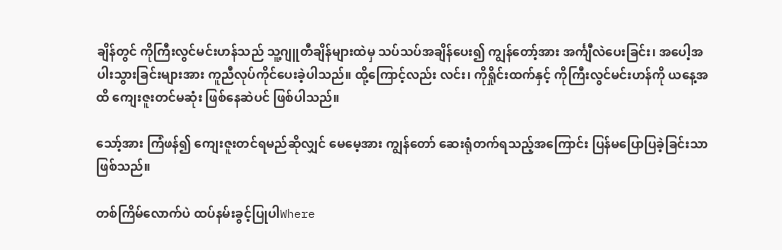ချိန်တွင် ကိုကြီးလွင်မင်းဟန်သည် သူ့ဂျူတီချိန်များထဲမှ သပ်သပ်အချိန်ပေး၍ ကျွန်တော့်အား အင်္ကျီလဲပေးခြင်း၊ အပေါ့အပါးသွားခြင်းများအား ကူညီလုပ်ကိုင်ပေးခဲ့ပါသည်။ ထို့ကြောင့်လည်း လင်း၊ ကိုရှိုင်းထက်နှင့် ကိုကြီးလွင်မင်းဟန်ကို ယနေ့အထိ ကျေးဇူးတင်မဆုံး ဖြစ်နေဆဲပင် ဖြစ်ပါသည်။

သော့်အား ကြံဖန်၍ ကျေးဇူးတင်ရမည်ဆိုလျှင် မေမေ့အား ကျွန်တော် ဆေးရုံတက်ရသည့်အကြောင်း ပြန်မပြောပြခဲ့ခြင်းသာ ဖြစ်သည်။

တစ်ကြိမ်လောက်ပဲ ထပ်နမ်းခွင့်ပြုပါWhere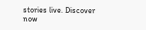stories live. Discover now